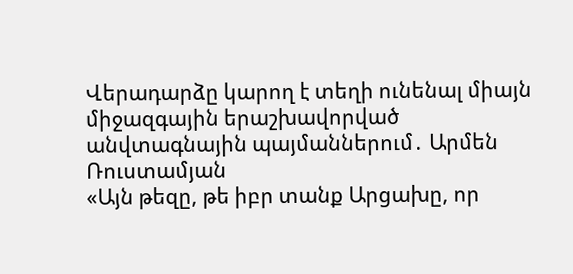Վերադարձը կարող է տեղի ունենալ միայն միջազգային երաշխավորված անվտագնային պայմաններում․ Արմեն Ռուստամյան
«Այն թեզը, թե իբր տանք Արցախը, որ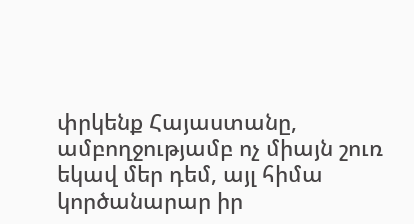փրկենք Հայաստանը, ամբողջությամբ ոչ միայն շուռ եկավ մեր դեմ, այլ հիմա կործանարար իր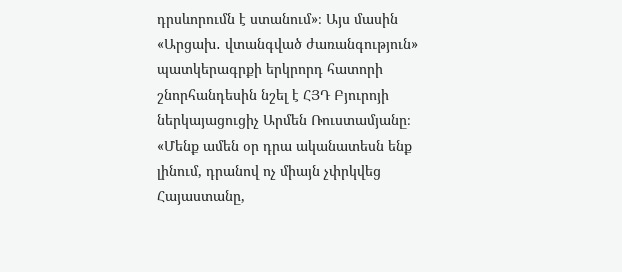դրսևորումն է ստանում»։ Այս մասին «Արցախ․ վտանգված ժառանգություն» պատկերագրքի երկրորդ հատորի շնորհանդեսին նշել է ՀՅԴ Բյուրոյի ներկայացուցիչ Արմեն Ռուստամյանը։
«Մենք ամեն օր դրա ականատեսն ենք լինում, դրանով ոչ միայն չփրկվեց Հայաստանը,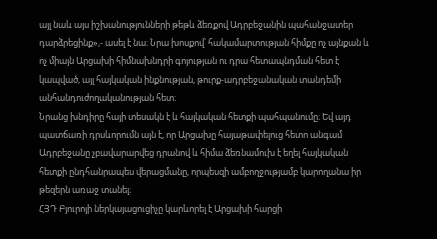այլ նաև այս իշխանությունների թեթև ձեռքով Ադրբեջանին պահանջատեր դարձրեցինք»,- ասել է նա։ Նրա խոսքով՝ հակամարտության հիմքը ոչ այնքան և ոչ միայն Արցախի հիմնախնդրի գոյության ու դրա հետապնդման հետ է կապված, այլ հայկական ինքնության, թուրք-ադրբեջանական տանդեմի անհանդուժողականության հետ։
Նրանց խնդիրը հայի տեսակն է և հայկական հետքի պահպանումը։ Եվ այդ պատճառի դրսևորումն այն է, որ Արցախը հայաթափելուց հետո անգամ Ադրբեջանը չբավարարվեց դրանով և հիմա ձեռնամուխ է եղել հայկական հետքի ընդհանրապես վերացմանը, որպեսզի ամբողջությամբ կարողանա իր թեզերն առաջ տանել։
ՀՅԴ Բյուրոյի ներկայացուցիչը կարևորել է Արցախի հարցի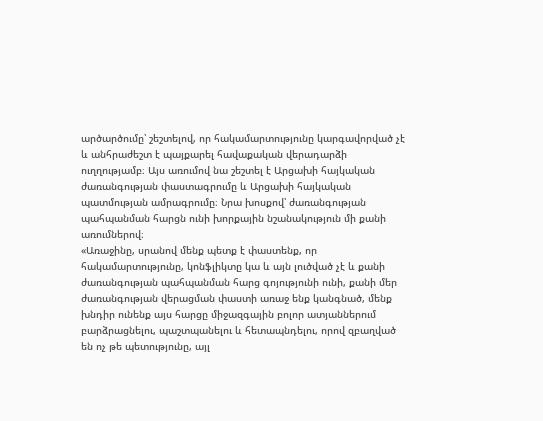արծարծումը՝ շեշտելով, որ հակամարտությունը կարգավորված չէ և անհրաժեշտ է պայքարել հավաքական վերադարձի ուղղությամբ։ Այս առումով նա շեշտել է Արցախի հայկական ժառանգության փաստագրումը և Արցախի հայկական պատմության ամրագրումը։ Նրա խոսքով՝ ժառանգության պահպանման հարցն ունի խորքային նշանակություն մի քանի առումներով։
«Առաջինը, սրանով մենք պետք է փաստենք, որ հակամարտությունը, կոնֆլիկտը կա և այն լուծված չէ և քանի ժառանգության պահպանման հարց գոյությունի ունի, քանի մեր ժառանգության վերացման փաստի առաջ ենք կանգնած, մենք խնդիր ունենք այս հարցը միջազգային բոլոր ատյաններում բարձրացնելու, պաշտպանելու և հետապնդելու, որով զբաղված են ոչ թե պետությունը, այլ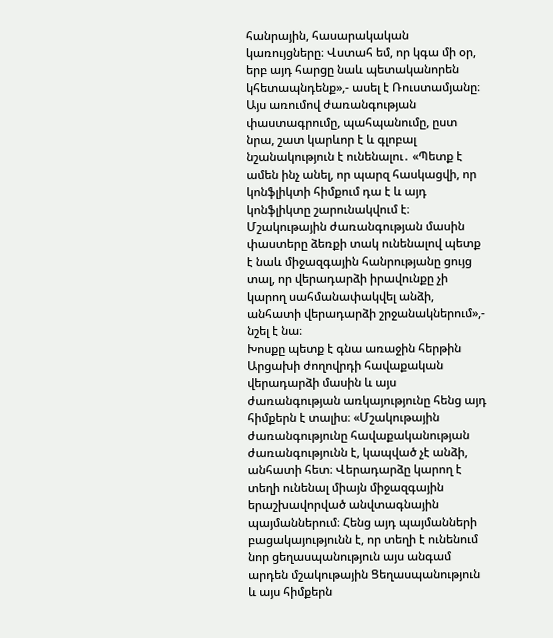հանրային, հասարակական կառույցները։ Վստահ եմ, որ կգա մի օր, երբ այդ հարցը նաև պետականորեն կհետապնդենք»,- ասել է Ռուստամյանը։
Այս առումով ժառանգության փաստագրումը, պահպանումը, ըստ նրա, շատ կարևոր է և գլոբալ նշանակություն է ունենալու․ «Պետք է ամեն ինչ անել, որ պարզ հասկացվի, որ կոնֆլիկտի հիմքում դա է և այդ կոնֆլիկտը շարունակվում է։
Մշակութային ժառանգության մասին փաստերը ձեռքի տակ ունենալով պետք է նաև միջազգային հանրությանը ցույց տալ, որ վերադարձի իրավունքը չի կարող սահմանափակվել անձի, անհատի վերադարձի շրջանակներում»,- նշել է նա։
Խոսքը պետք է գնա առաջին հերթին Արցախի ժողովրդի հավաքական վերադարձի մասին և այս ժառանգության առկայությունը հենց այդ հիմքերն է տալիս։ «Մշակութային ժառանգությունը հավաքականության ժառանգությունն է, կապված չէ անձի, անհատի հետ։ Վերադարձը կարող է տեղի ունենալ միայն միջազգային երաշխավորված անվտագնային պայմաններում։ Հենց այդ պայմանների բացակայությունն է, որ տեղի է ունենում նոր ցեղասպանություն այս անգամ արդեն մշակութային Ցեղասպանություն և այս հիմքերն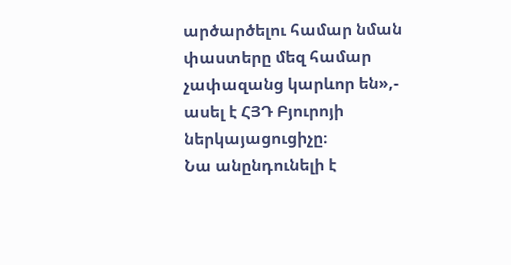արծարծելու համար նման փաստերը մեզ համար չափազանց կարևոր են»,- ասել է ՀՅԴ Բյուրոյի ներկայացուցիչը։
Նա անընդունելի է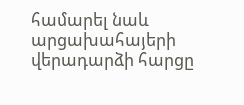համարել նաև արցախահայերի վերադարձի հարցը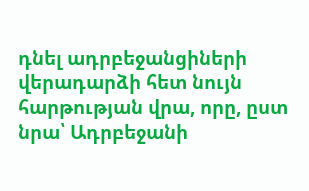դնել ադրբեջանցիների վերադարձի հետ նույն հարթության վրա, որը, ըստ նրա՝ Ադրբեջանի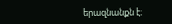երազնանքն է։